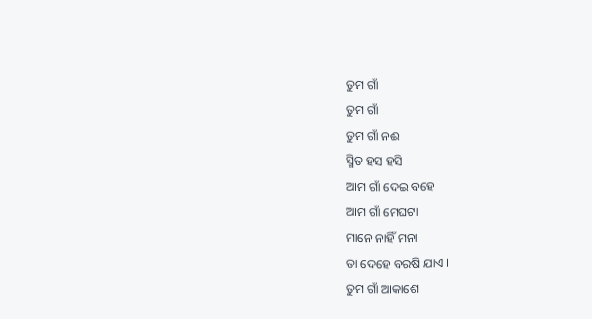ତୁମ ଗାଁ
ତୁମ ଗାଁ
ତୁମ ଗାଁ ନଈ
ସ୍ମିତ ହସ ହସି
ଆମ ଗାଁ ଦେଇ ବହେ
ଆମ ଗାଁ ମେଘଟା
ମାନେ ନାହିଁ ମନା
ତା ଦେହେ ବରଷି ଯାଏ ।
ତୁମ ଗାଁ ଆକାଶେ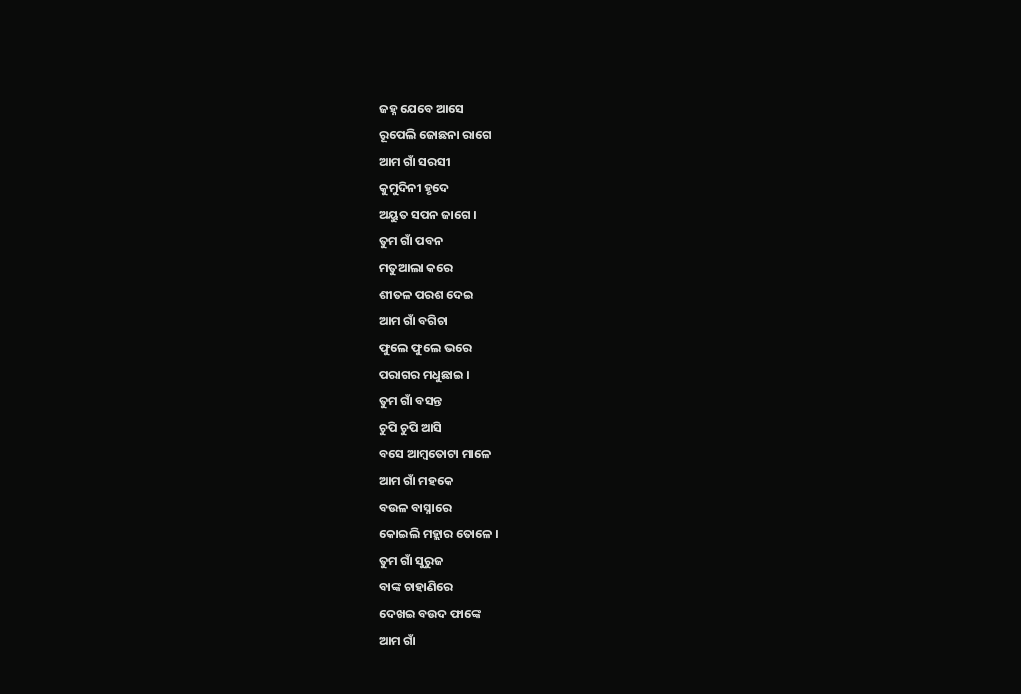ଜହ୍ନ ଯେବେ ଆସେ
ରୂପେଲି ଜୋଛନା ରାଗେ
ଆମ ଗାଁ ସରସୀ
କୁମୁଦିନୀ ହୃଦେ
ଅୟୁତ ସପନ ଜାଗେ ।
ତୁମ ଗାଁ ପବନ
ମତୁଆଲା କରେ
ଶୀତଳ ପରଶ ଦେଇ
ଆମ ଗାଁ ବଗିଚା
ଫୁଲେ ଫୁଲେ ଭରେ
ପରାଗର ମଧୁଛାଇ ।
ତୁମ ଗାଁ ବସନ୍ତ
ଚୁପି ଚୁପି ଆସି
ବସେ ଆମ୍ବତୋଟା ମାଳେ
ଆମ ଗାଁ ମହକେ
ବଉଳ ବାସ୍ନାରେ
କୋଇଲି ମହ୍ଲାର ତୋଳେ ।
ତୁମ ଗାଁ ସୁରୁଜ
ବାଙ୍କ ଚାହାଣିରେ
ଦେଖଇ ବଉଦ ଫାଙ୍କେ
ଆମ ଗାଁ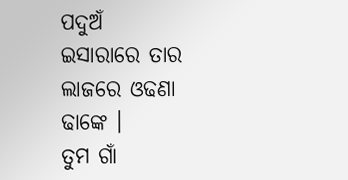ପଦୁଅଁ
ଇସାରାରେ ତାର
ଲାଜରେ ଓଢଣା ଢାଙ୍କେ ।
ତୁମ ଗାଁ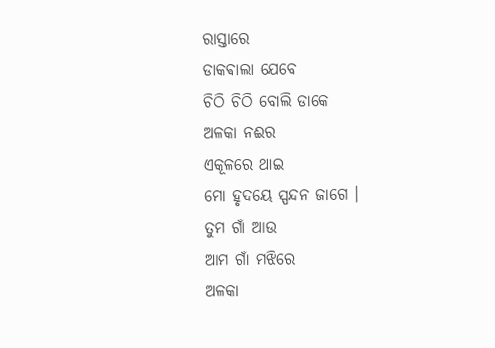ରାସ୍ତାରେ
ଡାକଵାଲା ଯେବେ
ଚିଠି ଚିଠି ବୋଲି ଡାକେ
ଅଳକା ନଈର
ଏକୂଳରେ ଥାଇ
ମୋ ହୃଦୟେ ସ୍ପନ୍ଦନ ଜାଗେ ।
ତୁମ ଗାଁ ଆଉ
ଆମ ଗାଁ ମଝିରେ
ଅଳକା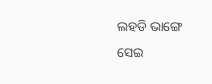ଲହଡି ଭାଙ୍ଗେ
ସେଇ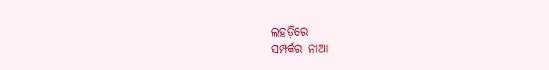ଲହଡ଼ିରେ
ସମ୍ପର୍କର ନାଆ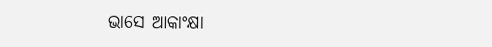ଭାସେ ଆକାଂକ୍ଷା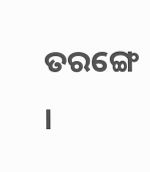ତରଙ୍ଗେ ।